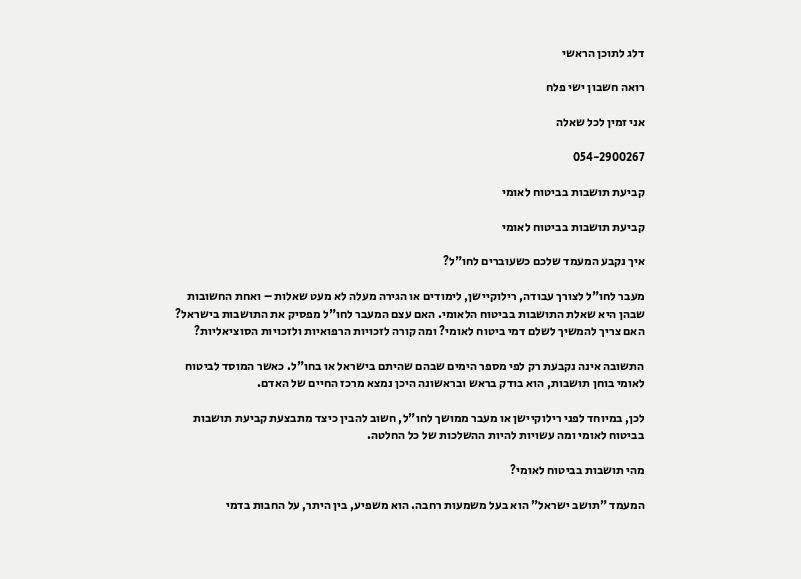דלג לתוכן הראשי

רואה חשבון ישי פלח

אני זמין לכל שאלה

054-2900267

קביעת תושבות בביטוח לאומי

קביעת תושבות בביטוח לאומי

איך נקבע המעמד שלכם כשעוברים לחו"ל?

מעבר לחו"ל לצורך עבודה, רילוקיישן, לימודים או הגירה מעלה לא מעט שאלות – ואחת החשובות שבהן היא שאלת התושבות בביטוח הלאומי. האם עצם המעבר לחו"ל מפסיק את התושבות בישראל? האם צריך להמשיך לשלם דמי ביטוח לאומי? ומה קורה לזכויות הרפואיות ולזכויות הסוציאליות?

התשובה אינה נקבעת רק לפי מספר הימים שבהם שהיתם בישראל או בחו"ל. כאשר המוסד לביטוח לאומי בוחן תושבות, הוא בודק בראש ובראשונה היכן נמצא מרכז החיים של האדם.

לכן, במיוחד לפני רילוקיישן או מעבר ממושך לחו"ל, חשוב להבין כיצד מתבצעת קביעת תושבות בביטוח לאומי ומה עשויות להיות ההשלכות של כל החלטה.

מהי תושבות בביטוח לאומי?

המעמד "תושב ישראל" הוא בעל משמעות רחבה. הוא משפיע, בין היתר, על החבות בדמי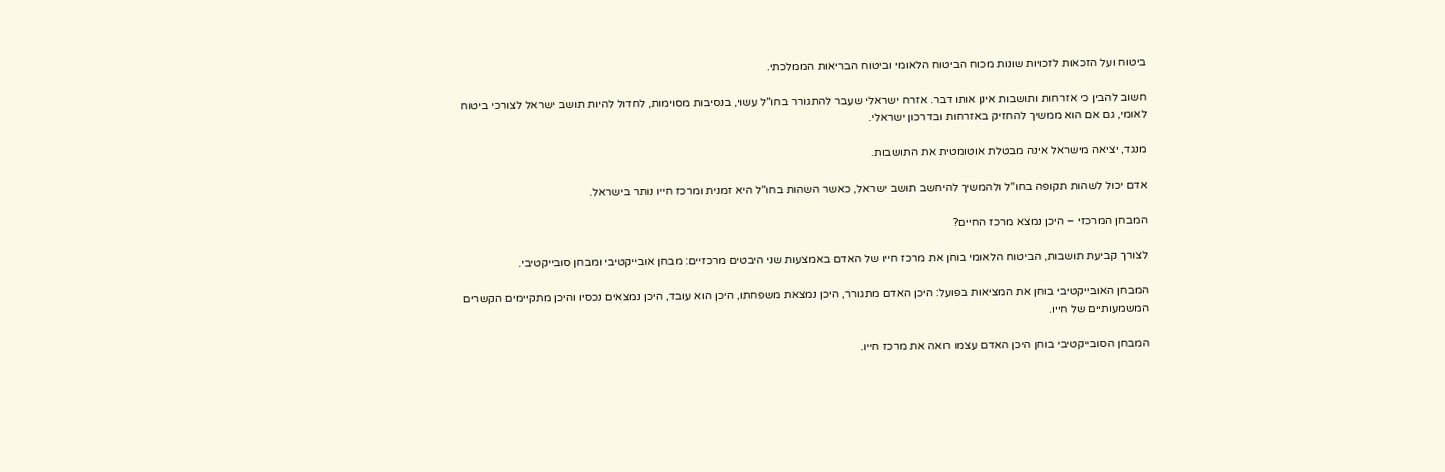ביטוח ועל הזכאות לזכויות שונות מכוח הביטוח הלאומי וביטוח הבריאות הממלכתי.

חשוב להבין כי אזרחות ותושבות אינן אותו דבר. אזרח ישראלי שעבר להתגורר בחו"ל עשוי, בנסיבות מסוימות, לחדול להיות תושב ישראל לצורכי ביטוח לאומי, גם אם הוא ממשיך להחזיק באזרחות ובדרכון ישראלי.

מנגד, יציאה מישראל אינה מבטלת אוטומטית את התושבות.

אדם יכול לשהות תקופה בחו"ל ולהמשיך להיחשב תושב ישראל, כאשר השהות בחו"ל היא זמנית ומרכז חייו נותר בישראל.

המבחן המרכזי – היכן נמצא מרכז החיים?

לצורך קביעת תושבות, הביטוח הלאומי בוחן את מרכז חייו של האדם באמצעות שני היבטים מרכזיים: מבחן אובייקטיבי ומבחן סובייקטיבי.

המבחן האובייקטיבי בוחן את המציאות בפועל: היכן האדם מתגורר, היכן נמצאת משפחתו, היכן הוא עובד, היכן נמצאים נכסיו והיכן מתקיימים הקשרים המשמעותיים של חייו.

המבחן הסובייקטיבי בוחן היכן האדם עצמו רואה את מרכז חייו.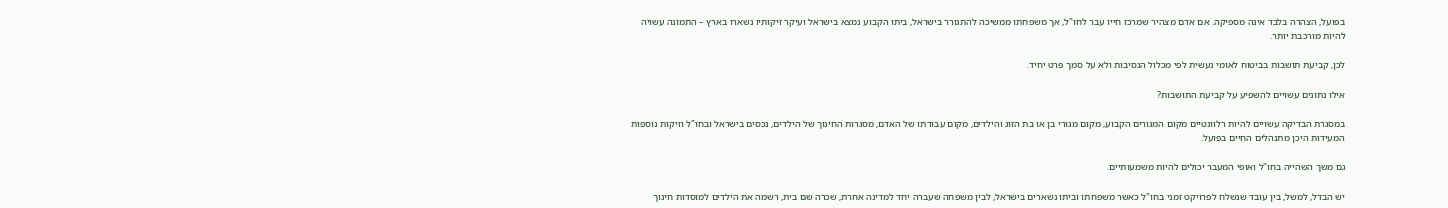בפועל, הצהרה בלבד אינה מספיקה. אם אדם מצהיר שמרכז חייו עבר לחו"ל, אך משפחתו ממשיכה להתגורר בישראל, ביתו הקבוע נמצא בישראל ועיקר זיקותיו נשארו בארץ – התמונה עשויה להיות מורכבת יותר.

לכן, קביעת תושבות בביטוח לאומי נעשית לפי מכלול הנסיבות ולא על סמך פרט יחיד.

אילו נתונים עשויים להשפיע על קביעת התושבות?

במסגרת הבדיקה עשויים להיות רלוונטיים מקום המגורים הקבוע, מקום מגורי בן או בת הזוג והילדים, מקום עבודתו של האדם, מסגרות החינוך של הילדים, נכסים בישראל ובחו"ל וזיקות נוספות המעידות היכן מתנהלים החיים בפועל.

גם משך השהייה בחו"ל ואופי המעבר יכולים להיות משמעותיים.

יש הבדל, למשל, בין עובד שנשלח לפרויקט זמני בחו"ל כאשר משפחתו וביתו נשארים בישראל, לבין משפחה שעברה יחד למדינה אחרת, שכרה שם בית, רשמה את הילדים למוסדות חינוך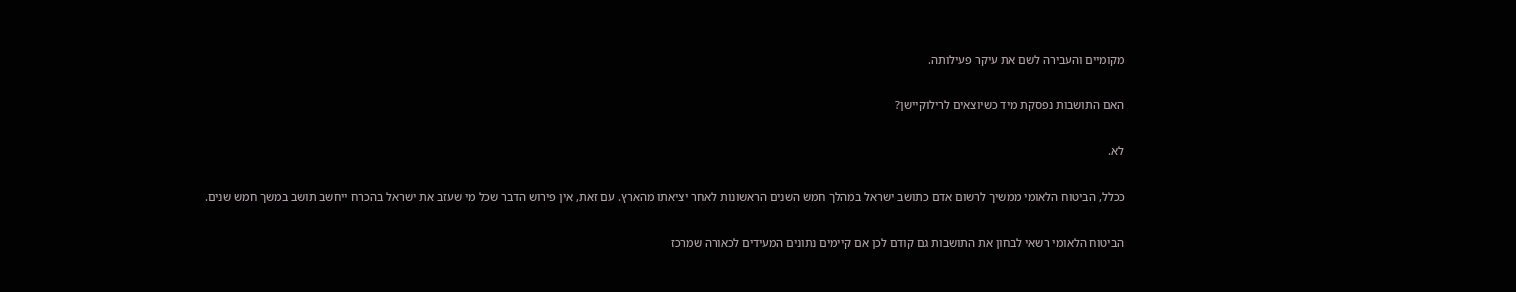מקומיים והעבירה לשם את עיקר פעילותה.

האם התושבות נפסקת מיד כשיוצאים לרילוקיישן?

לא.

ככלל, הביטוח הלאומי ממשיך לרשום אדם כתושב ישראל במהלך חמש השנים הראשונות לאחר יציאתו מהארץ. עם זאת, אין פירוש הדבר שכל מי שעזב את ישראל בהכרח ייחשב תושב במשך חמש שנים.

הביטוח הלאומי רשאי לבחון את התושבות גם קודם לכן אם קיימים נתונים המעידים לכאורה שמרכז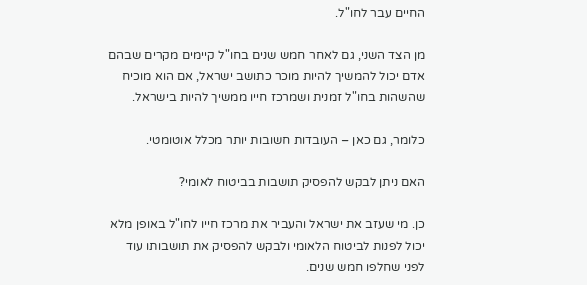החיים עבר לחו"ל.

מן הצד השני, גם לאחר חמש שנים בחו"ל קיימים מקרים שבהם אדם יכול להמשיך להיות מוכר כתושב ישראל, אם הוא מוכיח שהשהות בחו"ל זמנית ושמרכז חייו ממשיך להיות בישראל.

כלומר, גם כאן – העובדות חשובות יותר מכלל אוטומטי.

האם ניתן לבקש להפסיק תושבות בביטוח לאומי?

כן. מי שעזב את ישראל והעביר את מרכז חייו לחו"ל באופן מלא יכול לפנות לביטוח הלאומי ולבקש להפסיק את תושבותו עוד לפני שחלפו חמש שנים.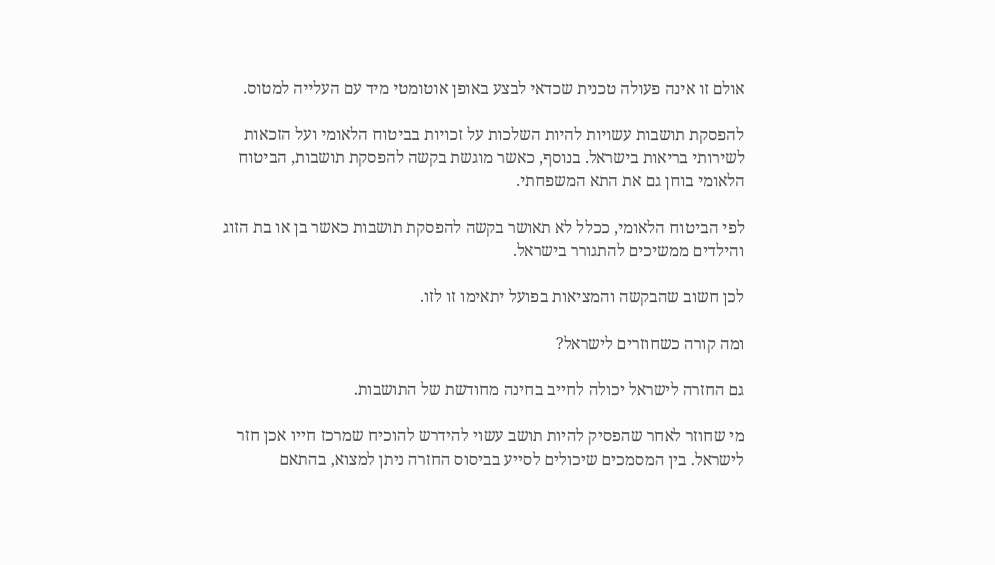אולם זו אינה פעולה טכנית שכדאי לבצע באופן אוטומטי מיד עם העלייה למטוס.

להפסקת תושבות עשויות להיות השלכות על זכויות בביטוח הלאומי ועל הזכאות לשירותי בריאות בישראל. בנוסף, כאשר מוגשת בקשה להפסקת תושבות, הביטוח הלאומי בוחן גם את התא המשפחתי.

לפי הביטוח הלאומי, ככלל לא תאושר בקשה להפסקת תושבות כאשר בן או בת הזוג והילדים ממשיכים להתגורר בישראל.

לכן חשוב שהבקשה והמציאות בפועל יתאימו זו לזו.

ומה קורה כשחוזרים לישראל?

גם החזרה לישראל יכולה לחייב בחינה מחודשת של התושבות.

מי שחוזר לאחר שהפסיק להיות תושב עשוי להידרש להוכיח שמרכז חייו אכן חזר לישראל. בין המסמכים שיכולים לסייע בביסוס החזרה ניתן למצוא, בהתאם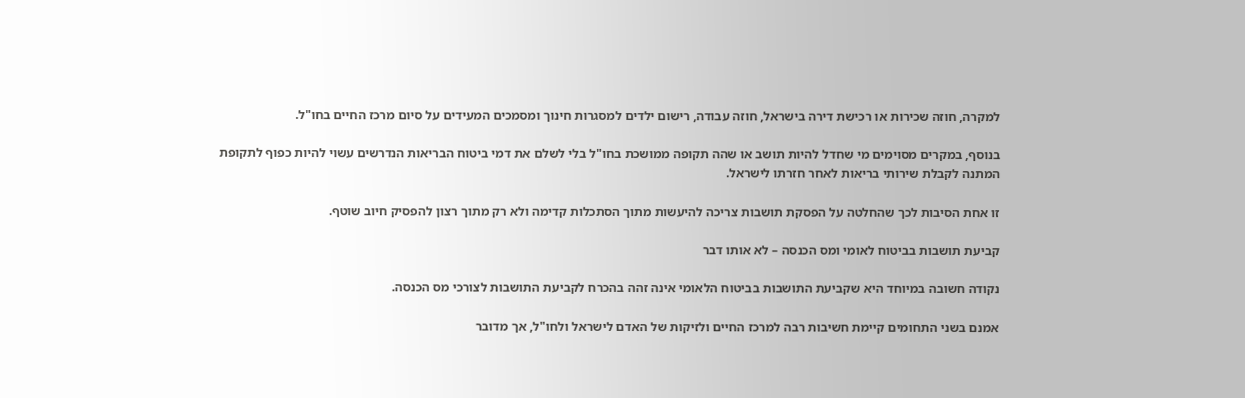למקרה, חוזה שכירות או רכישת דירה בישראל, חוזה עבודה, רישום ילדים למסגרות חינוך ומסמכים המעידים על סיום מרכז החיים בחו"ל.

בנוסף, במקרים מסוימים מי שחדל להיות תושב או שהה תקופה ממושכת בחו"ל בלי לשלם את דמי ביטוח הבריאות הנדרשים עשוי להיות כפוף לתקופת המתנה לקבלת שירותי בריאות לאחר חזרתו לישראל.

זו אחת הסיבות לכך שהחלטה על הפסקת תושבות צריכה להיעשות מתוך הסתכלות קדימה ולא רק מתוך רצון להפסיק חיוב שוטף.

קביעת תושבות בביטוח לאומי ומס הכנסה – לא אותו דבר

נקודה חשובה במיוחד היא שקביעת התושבות בביטוח הלאומי אינה זהה בהכרח לקביעת התושבות לצורכי מס הכנסה.

אמנם בשני התחומים קיימת חשיבות רבה למרכז החיים ולזיקות של האדם לישראל ולחו"ל, אך מדובר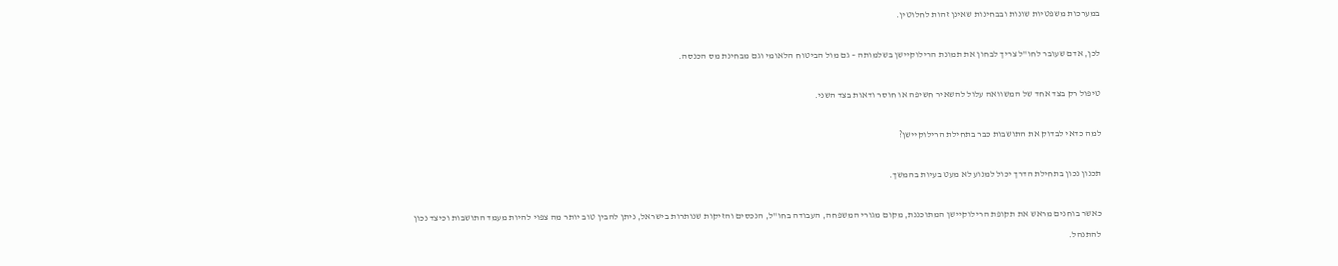במערכות משפטיות שונות ובבחינות שאינן זהות לחלוטין.

לכן, אדם שעובר לחו"ל צריך לבחון את תמונת הרילוקיישן בשלמותה – גם מול הביטוח הלאומי וגם מבחינת מס הכנסה.

טיפול רק בצד אחד של המשוואה עלול להשאיר חשיפה או חוסר ודאות בצד השני.

למה כדאי לבדוק את התושבות כבר בתחילת הרילוקיישן?

תכנון נכון בתחילת הדרך יכול למנוע לא מעט בעיות בהמשך.

כאשר בוחנים מראש את תקופת הרילוקיישן המתוכננת, מקום מגורי המשפחה, העבודה בחו"ל, הנכסים והזיקות שנותרות בישראל, ניתן להבין טוב יותר מה צפוי להיות מעמד התושבות וכיצד נכון להתנהל.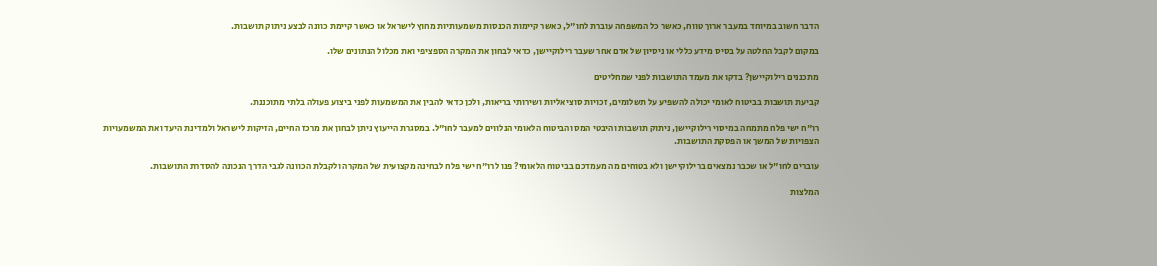הדבר חשוב במיוחד במעבר ארוך טווח, כאשר כל המשפחה עוברת לחו"ל, כאשר קיימות הכנסות משמעותיות מחוץ לישראל או כאשר קיימת כוונה לבצע ניתוק תושבות.

במקום לקבל החלטה על בסיס מידע כללי או ניסיון של אדם אחר שעבר רילוקיישן, כדאי לבחון את המקרה הספציפי ואת מכלול הנתונים שלו.

מתכננים רילוקיישן? בדקו את מעמד התושבות לפני שמחליטים

קביעת תושבות בביטוח לאומי יכולה להשפיע על תשלומים, זכויות סוציאליות ושירותי בריאות, ולכן כדאי להבין את המשמעות לפני ביצוע פעולה בלתי מתוכננת.

רו"ח ישי פלח מתמחה במיסוי רילוקיישן, ניתוק תושבות והיבטי המס והביטוח הלאומי הנלווים למעבר לחו"ל. במסגרת הייעוץ ניתן לבחון את מרכז החיים, הזיקות לישראל ולמדינת היעד ואת המשמעויות הצפויות של המשך או הפסקת התושבות.

עוברים לחו"ל או שכבר נמצאים ברילוקיישן ולא בטוחים מה מעמדכם בביטוח הלאומי? פנו לרו"ח ישי פלח לבחינה מקצועית של המקרה ולקבלת הכוונה לגבי הדרך הנכונה להסדרת התושבות.

המלצות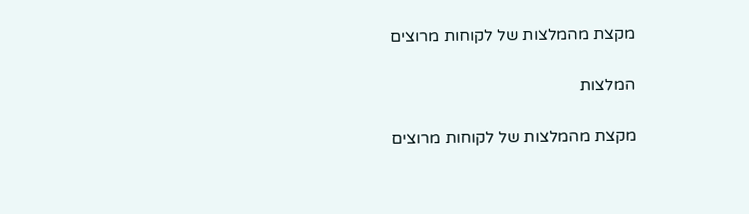מקצת מהמלצות של לקוחות מרוצים

המלצות

מקצת מהמלצות של לקוחות מרוצים